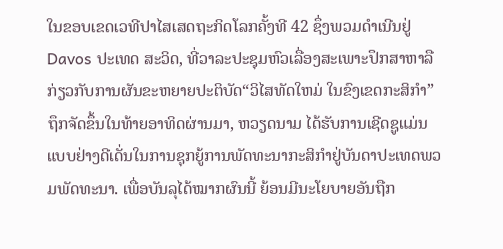ໃນຂອບເຂດເວທີປາໄສເສດຖະກິດໂລກຄັ້ງທີ 42 ຊຶ່ງພວມດຳເນີນຢູ່ Davos ປະເທດ ສະວິດ, ທີ່ວາລະປະຊຸມຫົວເລື່ອງສະເພາະປຶກສາຫາລືກ່ຽວກັບການຜັນຂະຫຍາຍປະຕິບັດ“ວິໄສທັດໃຫມ່ ໃນຂົງເຂດກະສິກຳ” ຖຶກຈັດຂຶ້ນໃນທ້າຍອາທິດຜ່ານມາ, ຫວຽດນາມ ໄດ້ຮັບການເຊີດຊູແມ່ນແບບຢ່າງດີເດັ່ນໃນການຊຸກຍູ້ການພັດທະນາກະສິກຳຢູ່ບັນດາປະເທດພວມພັດທະນາ. ເພື່ອບັນລຸໄດ້ໝາກຜົນນີ້ ຍ້ອນມີນະໂຍບາຍອັນຖືກ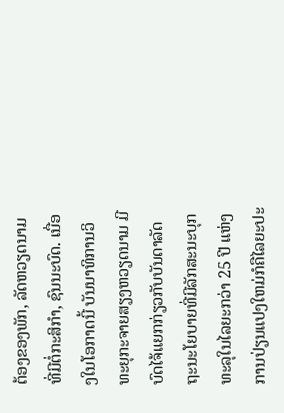ຕ້ອງຂອງພັກ, ລັດຫວຽດນາມທີ່ມີຕໍ່ກະສິກຳ, ຊົນນະບົດ. ເນື່ອງໃນໂອກາດນີ້ ບັນນາທິການວິທະຍຸກະຈາຍສຽງຫວຽດນາມ ມີບົດໄຈ້ແຍກກ່ຽວກັບບັນດາລັດຖະນະໂຍບາຍທີ່ມີລັກສະນະບຸກທະລຸໃນໄລຍະກວ່າ 25 ປີ ແຫ່ງການປ່ຽນແປງໃຫມ່ກໍຄືໄລຍະປະ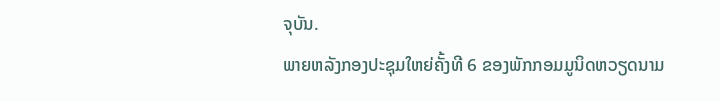ຈຸບັນ.
ພາຍຫລັງກອງປະຊຸມໃຫຍ່ຄັ້ງທີ 6 ຂອງພັກກອມມູນິດຫວຽດນາມ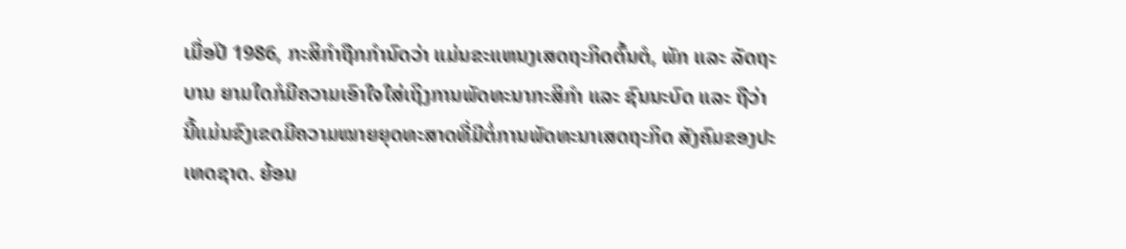ເມື່ອປີ 1986, ກະສິກຳຖືກກຳນົດວ່າ ແມ່ນຂະແຫນງເສດຖະກິດຕົ້ນຕໍ, ພັກ ແລະ ລັດຖະບານ ຍາມໃດກໍມີຄວາມເອົາໃຈໃສ່ເຖິງການພັດທະນາກະສິກຳ ແລະ ຊົນນະບົດ ແລະ ຖືວ່າ ນີ້ແມ່ນຂົງເຂດມີຄວາມໝາຍຍຸດທະສາດທີ່ມີຕໍ່ການພັດທະນາເສດຖະກິດ ສັງຄົມຂອງປະເທດຊາດ. ຍ້ອນ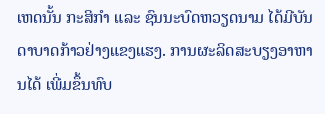ເຫດນັ້ນ ກະສິກຳ ແລະ ຊົນນະບົດຫວຽດນາມ ໄດ້ມີບັນດາບາດກ້າວຢ່າງແຂງແຮງ. ການຜະລິດສະບຽງອາຫານໄດ້ ເພີ່ມຂຶ້ນທົບ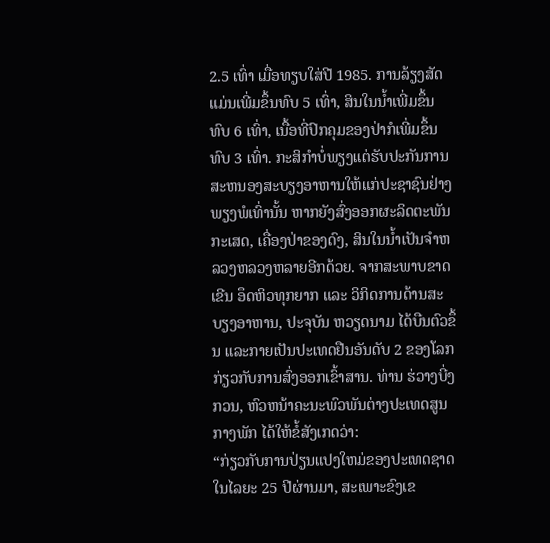2.5 ເທົ່າ ເມື່ອທຽບໃສ່ປີ 1985. ການລ້ຽງສັດແມ່ນເພີ່ມຂຶ້ນທົບ 5 ເທົ່າ, ສິນໃນນ້ຳເພີ່ມຂຶ້ນທົບ 6 ເທົ່າ, ເນື້ອທີ່ປົກຄຸມຂອງປ່າກໍເພີ່ມຂຶ້ນທົບ 3 ເທົ່າ. ກະສິກຳບໍ່ພຽງແຕ່ຮັບປະກັນການສະຫນອງສະບຽງອາຫານໃຫ້ແກ່ປະຊາຊົນຢ່າງພຽງພໍເທົ່ານັ້ນ ຫາກຍັງສົ່ງອອກຜະລິດຕະພັນກະເສດ, ເຄື່ອງປ່າຂອງດົງ, ສິນໃນນ້ຳເປັນຈຳຫລວງຫລວງຫລາຍອີກດ້ວຍ. ຈາກສະພາບຂາດເຂີນ ອຶດຫິວທຸກຍາກ ແລະ ວິກິດການດ້ານສະບຽງອາຫານ, ປະຈຸບັນ ຫວຽດນາມ ໄດ້ບືນຕົວຂຶ້ນ ແລະກາຍເປັນປະເທດຢືນອັນດັບ 2 ຂອງໂລກກ່ຽວກັບການສົ່ງອອກເຂົ້າສານ. ທ່ານ ຮ່ວາງບີ່ງກວນ, ຫົວຫນ້າຄະນະພົວພັນຕ່າງປະເທດສູນກາງພັກ ໄດ້ໃຫ້ຂໍ້ສັງເກດວ່າ:
“ກ່ຽວກັບການປ່ຽນແປງໃຫມ່ຂອງປະເທດຊາດໃນໄລຍະ 25 ປີຜ່ານມາ, ສະເພາະຂົງເຂ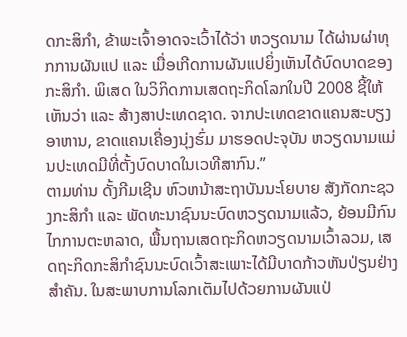ດກະສິກຳ, ຂ້າພະເຈົ້າອາດຈະເວົ້າໄດ້ວ່າ ຫວຽດນາມ ໄດ້ຜ່ານຜ່າທຸກການຜັນແປ ແລະ ເມື່ອເກີດການຜັນແປຍິ່ງເຫັນໄດ້ບົດບາດຂອງກະສິກຳ. ພິເສດ ໃນວິກິດການເສດຖະກິດໂລກໃນປີ 2008 ຊີ້ໃຫ້ເຫັນວ່າ ແລະ ສ້າງສາປະເທດຊາດ. ຈາກປະເທດຂາດແຄນສະບຽງອາຫານ, ຂາດແຄນເຄື່ອງນຸ່ງຮົ່ມ ມາຮອດປະຈຸບັນ ຫວຽດນາມແມ່ນປະເທດມີທີ່ຕັ້ງບົດບາດໃນເວທີສາກົນ.”
ຕາມທ່ານ ດັ້ງກີມເຊີນ ຫົວຫນ້າສະຖາບັນນະໂຍບາຍ ສັງກັດກະຊວງກະສິກຳ ແລະ ພັດທະນາຊົນນະບົດຫວຽດນາມແລ້ວ, ຍ້ອນມີກົນໄກການຕະຫລາດ, ພື້ນຖານເສດຖະກິດຫວຽດນາມເວົ້າລວມ, ເສດຖະກິດກະສິກຳຊົນນະບົດເວົ້າສະເພາະໄດ້ມີບາດກ້າວຫັນປ່ຽນຢ່າງສຳຄັນ. ໃນສະພາບການໂລກເຕັມໄປດ້ວຍການຜັນແປ່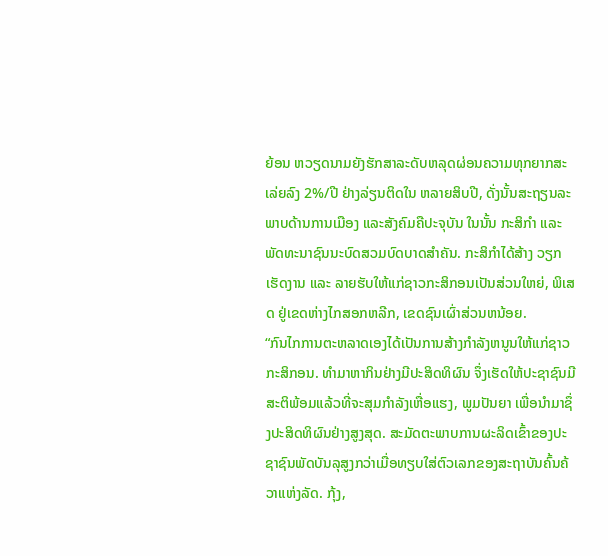ຍ້ອນ ຫວຽດນາມຍັງຮັກສາລະດັບຫລຸດຜ່ອນຄວາມທຸກຍາກສະເລ່ຍລົງ 2%/ປີ ຢ່າງລ່ຽນຕິດໃນ ຫລາຍສິບປີ, ດັ່ງນັ້ນສະຖຽນລະພາບດ້ານການເມືອງ ແລະສັງຄົມຄືປະຈຸບັນ ໃນນັ້ນ ກະສິກຳ ແລະ ພັດທະນາຊົນນະບົດສວມບົດບາດສຳຄັນ. ກະສິກຳໄດ້ສ້າງ ວຽກເຮັດງານ ແລະ ລາຍຮັບໃຫ້ແກ່ຊາວກະສິກອນເປັນສ່ວນໃຫຍ່, ພິເສດ ຢູ່ເຂດຫ່າງໄກສອກຫລີກ, ເຂດຊົນເຜົ່າສ່ວນຫນ້ອຍ.
“ກົນໄກການຕະຫລາດເອງໄດ້ເປັນການສ້າງກຳລັງຫນູນໃຫ້ແກ່ຊາວກະສິກອນ. ທຳມາຫາກິນຢ່າງມີປະສິດທິຜົນ ຈຶ່ງເຮັດໃຫ້ປະຊາຊົນມີສະຕິພ້ອມແລ້ວທີ່ຈະສຸມກຳລັງເຫື່ອແຮງ, ພູມປັນຍາ ເພື່ອນຳມາຊຶ່ງປະສິດທິຜົນຢ່າງສູງສຸດ. ສະມັດຕະພາບການຜະລິດເຂົ້າຂອງປະຊາຊົນພັດບັນລຸສູງກວ່າເມື່ອທຽບໃສ່ຕົວເລກຂອງສະຖາບັນຄົ້ນຄ້ວາແຫ່ງລັດ. ກຸ້ງ,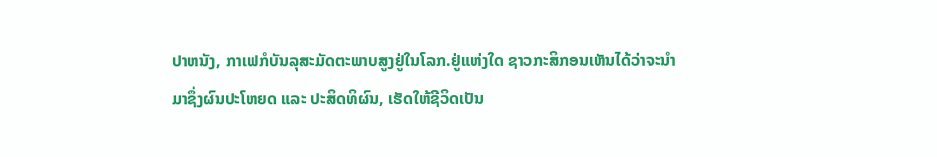ປາຫນັງ, ກາເຟກໍບັນລຸສະມັດຕະພາບສູງຢູ່ໃນໂລກ.ຢູ່ແຫ່ງໃດ ຊາວກະສິກອນເຫັນໄດ້ວ່າຈະນຳມາຊຶ່ງຜົນປະໂຫຍດ ແລະ ປະສິດທິຜົນ, ເຮັດໃຫ້ຊີວິດເປັນ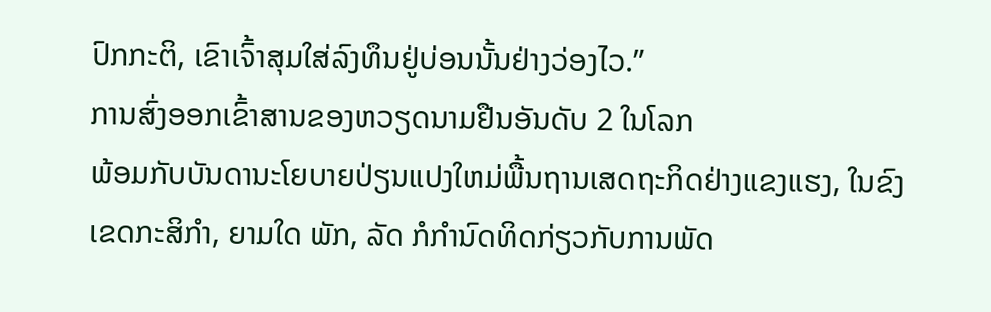ປົກກະຕິ, ເຂົາເຈົ້າສຸມໃສ່ລົງທຶນຢູ່ບ່ອນນັ້ນຢ່າງວ່ອງໄວ.”
ການສົ່ງອອກເຂົ້າສານຂອງຫວຽດນາມຢືນອັນດັບ 2 ໃນໂລກ
ພ້ອມກັບບັນດານະໂຍບາຍປ່ຽນແປງໃຫມ່ພື້ນຖານເສດຖະກິດຢ່າງແຂງແຮງ, ໃນຂົງເຂດກະສິກຳ, ຍາມໃດ ພັກ, ລັດ ກໍກຳນົດທິດກ່ຽວກັບການພັດ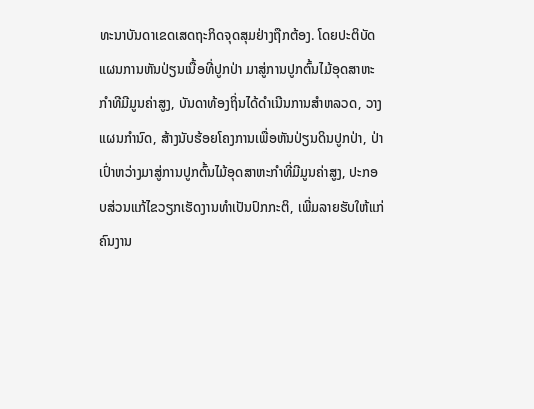ທະນາບັນດາເຂດເສດຖະກິດຈຸດສຸມຢ່າງຖືກຕ້ອງ. ໂດຍປະຕິບັດແຜນການຫັນປ່ຽນເນື້ອທີ່ປູກປ່າ ມາສູ່ການປູກຕົ້ນໄມ້ອຸດສາຫະກຳທີມີມູນຄ່າສູງ, ບັນດາທ້ອງຖິ່ນໄດ້ດຳເນີນການສຳຫລວດ, ວາງແຜນກຳນົດ, ສ້າງນັບຮ້ອຍໂຄງການເພື່ອຫັນປ່ຽນດິນປູກປ່າ, ປ່າເປົ່າຫວ່າງມາສູ່ການປູກຕົ້ນໄມ້ອຸດສາຫະກຳທີ່ມີມູນຄ່າສູງ, ປະກອບສ່ວນແກ້ໄຂວຽກເຮັດງານທຳເປັນປົກກະຕິ, ເພີ່ມລາຍຮັບໃຫ້ແກ່ຄົນງານ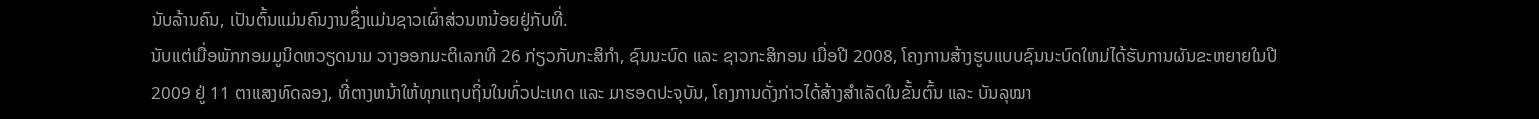ນັບລ້ານຄົນ, ເປັນຕົ້ນແມ່ນຄົນງານຊຶ່ງແມ່ນຊາວເຜົ່າສ່ວນຫນ້ອຍຢູ່ກັບທີ່.
ນັບແຕ່ເມື່ອພັກກອມມູນິດຫວຽດນາມ ວາງອອກມະຕິເລກທີ 26 ກ່ຽວກັບກະສິກຳ, ຊົນນະບົດ ແລະ ຊາວກະສິກອນ ເມື່ອປີ 2008, ໂຄງການສ້າງຮູບແບບຊົນນະບົດໃຫມ່ໄດ້ຮັບການຜັນຂະຫຍາຍໃນປີ 2009 ຢູ່ 11 ຕາແສງທົດລອງ, ທີ່ຕາງຫນ້າໃຫ້ທຸກແຖບຖິ່ນໃນທົ່ວປະເທດ ແລະ ມາຮອດປະຈຸບັນ, ໂຄງການດັ່ງກ່າວໄດ້ສ້າງສຳເລັດໃນຂັ້ນຕົ້ນ ແລະ ບັນລຸໝາ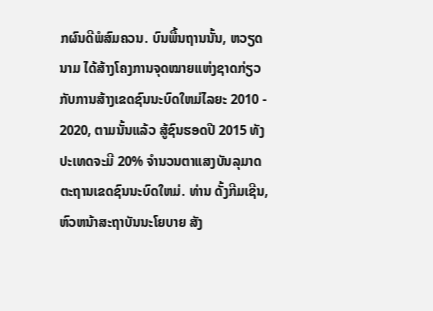ກຜົນດີພໍສົມຄວນ. ບົນພື້ນຖານນັ້ນ, ຫວຽດນາມ ໄດ້ສ້າງໂຄງການຈຸດໝາຍແຫ່ງຊາດກ່ຽວກັບການສ້າງເຂດຊົນນະບົດໃຫມ່ໄລຍະ 2010 - 2020, ຕາມນັ້ນແລ້ວ ສູ້ຊົນຮອດປີ 2015 ທັງປະເທດຈະມີ 20% ຈຳນວນຕາແສງບັນລຸມາດຕະຖານເຂດຊົນນະບົດໃຫມ່. ທ່ານ ດັ້ງກີມເຊີນ, ຫົວຫນ້າສະຖາບັນນະໂຍບາຍ ສັງ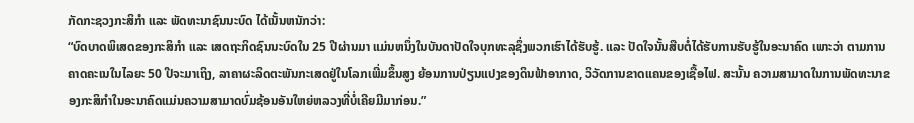ກັດກະຊວງກະສິກຳ ແລະ ພັດທະນາຊົນນະບົດ ໄດ້ເນັ້ນຫນັກວ່າ:
“ບົດບາດພິເສດຂອງກະສິກຳ ແລະ ເສດຖະກິດຊົນນະບົດໃນ 25 ປີຜ່ານມາ ແມ່ນຫນຶ່ງໃນບັນດາປັດໃຈບຸກທະລຸຊຶ່ງພວກເຮົາໄດ້ຮັບຮູ້. ແລະ ປັດໃຈນັ້ນສືບຕໍ່ໄດ້ຮັບການຮັບຮູ້ໃນອະນາຄົດ ເພາະວ່າ ຕາມການຄາດຄະເນໃນໄລຍະ 50 ປີຈະມາເຖິງ, ລາຄາຜະລິດຕະພັນກະເສດຢູ່ໃນໂລກເພີ່ມຂຶ້ນສູງ ຍ້ອນການປ່ຽນແປງຂອງດິນຟ້າອາກາດ, ວິວັດການຂາດແຄນຂອງເຊື້ອໄຟ. ສະນັ້ນ ຄວາມສາມາດໃນການພັດທະນາຂອງກະສິກຳໃນອະນາຄົດແມ່ນຄວາມສາມາດບົ່ມຊ້ອນອັນໃຫຍ່ຫລວງທີ່ບໍ່ເຄີຍມີມາກ່ອນ.”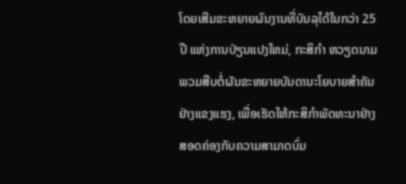ໂດຍເສີມຂະຫຍາຍຜົນງານທີ່ບັນລຸໄດ້ໃນກວ່າ 25 ປີ ແຫ່ງການປ່ຽນແປງໃຫມ່, ກະສິກຳ ຫວຽດນາມ ພວມສືບຕໍ່ຜັນຂະຫຍາຍບັນດານະໂຍບາຍສຳຄັນຢ່າງແຂງແຮງ, ເພື່ອເຮັດໃຫ້ກະສິກຳພັດທະນາຢ່າງສອດຄ່ອງກັບຄວາມສາມາດບົ່ມ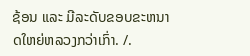ຊ້ອນ ແລະ ມີລະດັບຂອບຂະຫນາດໃຫຍ່ຫລວງກວ່າເກົ່າ. /.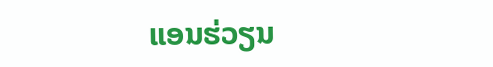ແອນຮ່ວຽນ